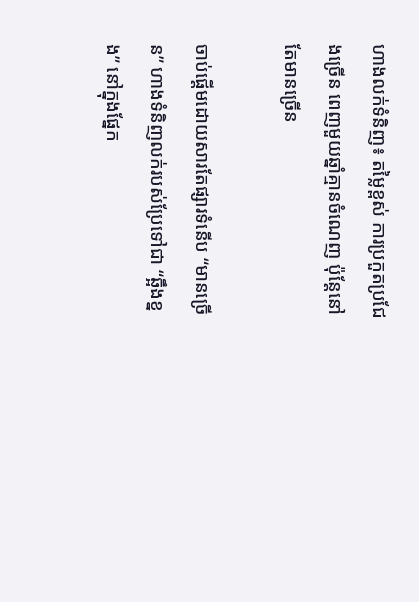ហាងលក់ទំនិញ៖ តម្លៃខ្ពស់ ការប្រកួតប្រជែងច្រើន ពេញមួយឆ្នាំគ្មានចំណេញ ប៉ុន្តែនៅតែមានច្រើន

ចាប់ផ្តើមដោយសារតែផ្សារទំនើប “មានច្រើន” ហាងទំនិញលក់របស់ប្រែទៅជា “ឆ្អឹងខ្នង” នៅក្នុងផ្នែក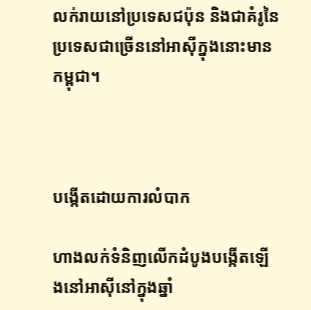លក់រាយនៅប្រទេសជប៉ុន និងជាគំរូនៃប្រទេសជាច្រើននៅអាសុីក្នុងនោះមានកម្ពុជា។



បង្កើតដោយការលំបាក

ហាងលក់ទំនិញលើកដំបូងបង្កើតឡើងនៅអាសុីនៅក្នុងឆ្នាំ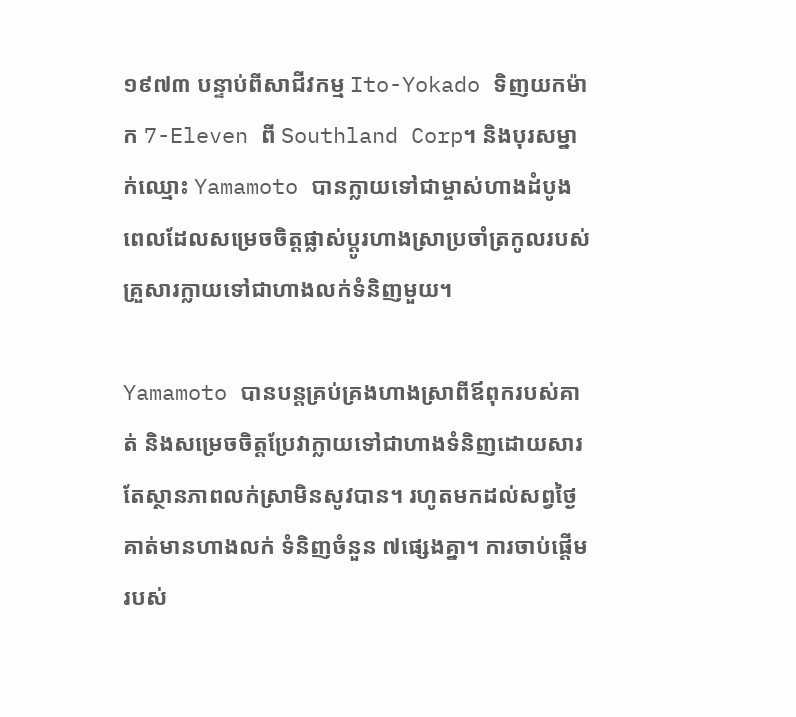១៩៧៣ បន្ទាប់ពីសាជីវកម្ម Ito-Yokado ទិញយកម៉ាក 7-Eleven ពី Southland Corp។ និងបុរសម្នាក់ឈ្មោះ Yamamoto បានក្លាយទៅជាម្ចាស់ហាងដំបូងពេលដែលសម្រេចចិត្តផ្លាស់ប្តូរហាងស្រាប្រចាំត្រកូលរបស់គ្រួសារក្លាយទៅជាហាងលក់ទំនិញមួយ។

Yamamoto បានបន្តគ្រប់គ្រងហាងស្រាពីឪពុករបស់គាត់ និងសម្រេចចិត្តប្រែវាក្លាយទៅជាហាងទំនិញដោយសារតែស្ថានភាពលក់ស្រាមិនសូវបាន។ រហូតមកដល់សព្វថ្ងៃគាត់មានហាងលក់ ទំនិញចំនួន ៧ផ្សេងគ្នា។ ការចាប់ផ្តើមរបស់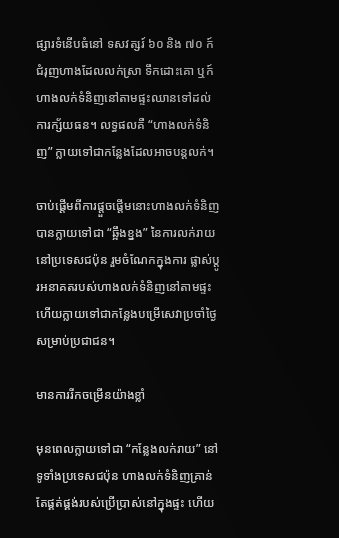ផ្សារទំនើបធំនៅ ទសវត្សរ៍ ៦០ និង ៧០ ក៍ជំរុញហាងដែលលក់ស្រា ទឹកដោះគោ ឬក៍ហាងលក់ទំនិញនៅតាមផ្ទះឈានទៅដល់ការក្ស័យធន។ លទ្ធផលគឺ “ហាងលក់ទំនិញ” ក្លាយទៅជាកន្លែងដែលអាចបន្តលក់។

ចាប់ផ្តើមពីការផ្តួចផ្តើមនោះហាងលក់ទំនិញបានក្លាយទៅជា “ឆ្អឹងខ្នង” នៃការលក់រាយនៅប្រទេសជប៉ុន រួមចំណែកក្នុងការ ផ្លាស់ប្តូរអនាគតរបស់ហាងលក់ទំនិញនៅតាមផ្ទះហើយក្លាយទៅជាកន្លែងបម្រើសេវាប្រចាំថ្ងៃសម្រាប់ប្រជាជន។

មានការរីកចម្រើនយ៉ាងខ្លាំ

មុនពេលក្លាយទៅជា “កន្លែងលក់រាយ” នៅទូទាំងប្រទេសជប៉ុន ហាងលក់ទំនិញគ្រាន់តែផ្គត់ផ្គង់របស់ប្រើប្រាស់នៅក្នុងផ្ទះ ហើយ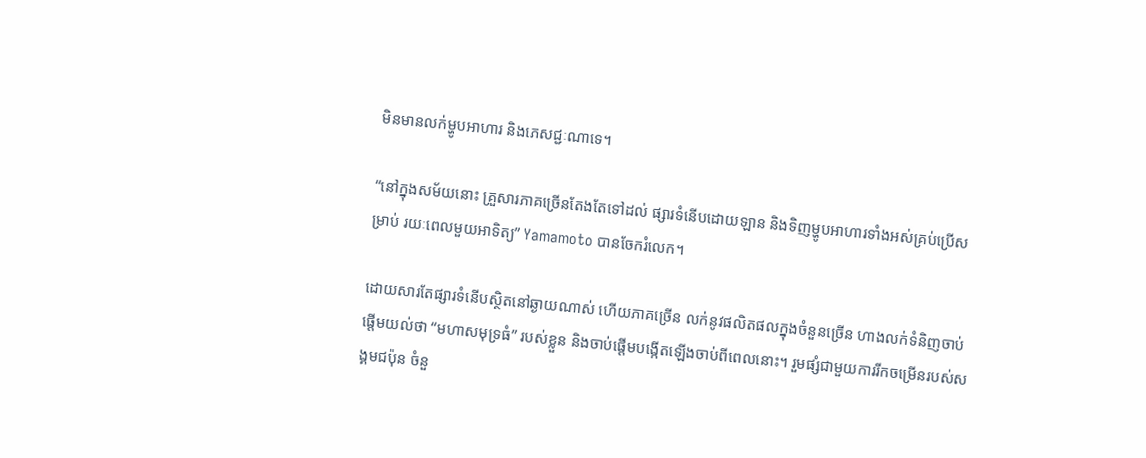មិនមានលក់ម្ហូបអាហារ និងភេសជ្ជៈណាទេ។

“នៅក្នុងសម័យនោះ គ្រួសារភាគច្រើនតែងតែទៅដល់ ផ្សារទំនើបដោយឡាន និងទិញម្ហូបអាហារទាំងអស់គ្រប់ប្រើសម្រាប់ រយៈពេលមួយអាទិត្យ” Yamamoto បានចែករំលេក។

ដោយសារតែផ្សារទំនើបស្ថិតនៅឆ្ងាយណាស់ ហើយភាគច្រើន លក់នូវផលិតផលក្នុងចំនួនច្រើន ហាងលក់ទំនិញចាប់ផ្តើមយល់ថា “មហាសមុទ្រធំ” របស់ខ្លួន និងចាប់ផ្តើមបង្កើតឡើងចាប់ពីពេលនោះ។ រួមផ្សំជាមួយការរីកចម្រើនរបស់សង្គមជប៉ុន ចំនួ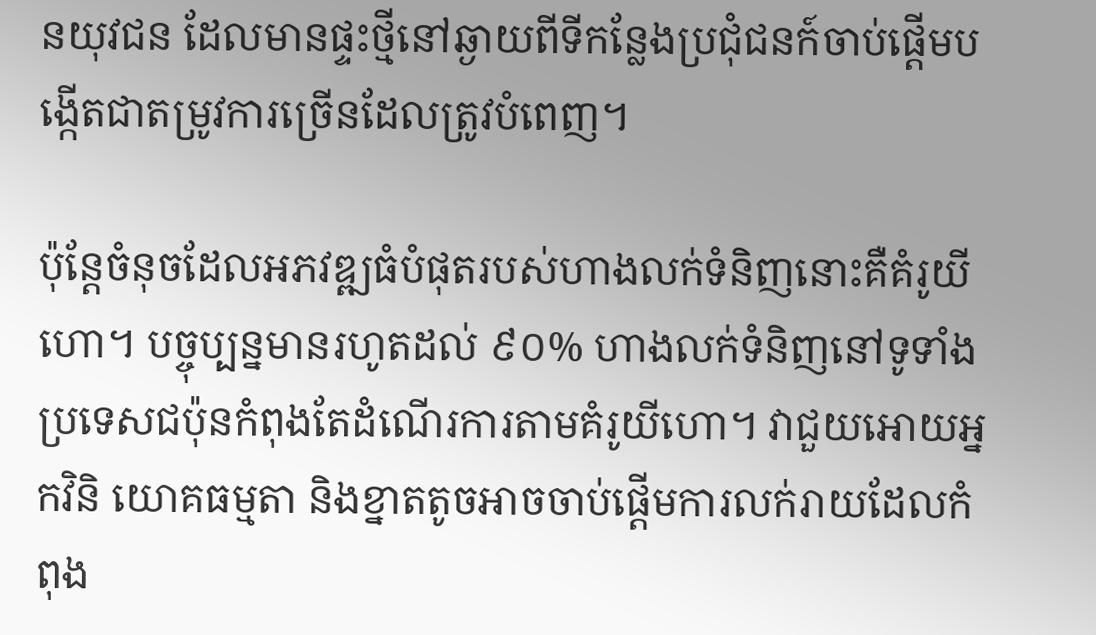នយុវជន ដែលមានផ្ទះថ្មីនៅឆ្ងាយពីទីកន្លែងប្រជំុជនក៍ចាប់ផ្តើមបង្កើតជាតម្រូវការច្រើនដែលត្រូវបំពេញ។

ប៉ុន្តែចំនុចដែលអភវឌ្ឍធំបំផុតរបស់ហាងលក់ទំនិញនោះគឺគំរូយីហោ។ បច្ចុប្បន្នមានរហូតដល់ ៩០% ហាងលក់ទំនិញនៅទូទាំង ប្រទេសជប៉ុនកំពុងតែដំណើរការតាមគំរូយីហោ។ វាជួយអោយអ្នកវិនិ យោគធម្មតា និងខ្នាតតូចអាចចាប់ផ្តើមការលក់រាយដែលកំពុង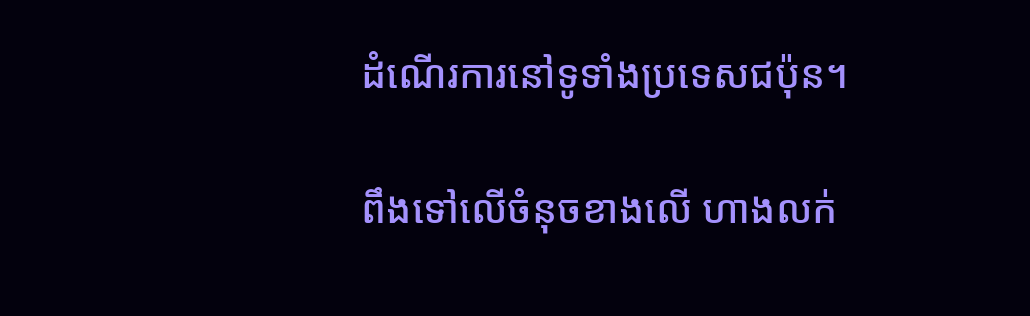ដំណើរការនៅទូទាំងប្រទេសជប៉ុន។

ពឹងទៅលើចំនុចខាងលើ ហាងលក់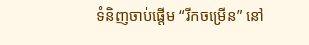ទំនិញចាប់ផ្តើម “រីកចម្រើន” នៅ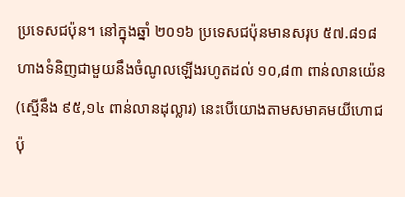ប្រទេសជប៉ុន។ នៅក្នុងឆ្នាំ ២០១៦ ប្រទេសជប៉ុនមានសរុប ៥៧.៨១៨ ហាងទំនិញជាមួយនឹងចំណូលឡើងរហូតដល់ ១០,៨៣ ពាន់លានយ៉េន (ស្មើនឹង ៩៥,១៤ ពាន់លានដុល្លារ) នេះបើយោងតាមសមាគមយីហោជប៉ុ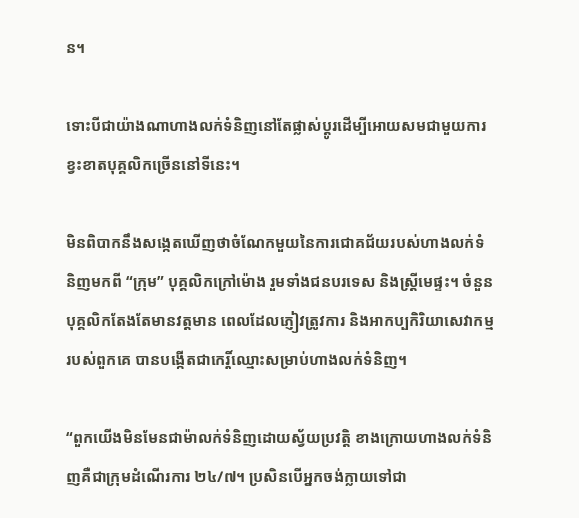ន។

ទោះបីជាយ៉ាងណាហាងលក់ទំនិញនៅតែផ្លាស់ប្តូរដើម្បីអោយសមជាមួយការខ្វះខាតបុគ្គលិកច្រើននៅទីនេះ។

មិនពិបាកនឹងសង្កេតឃើញថាចំណែកមួយនៃការជោគជ័យរបស់ហាងលក់ទំនិញមកពី “ក្រុម” បុគ្គលិកក្រៅម៉ោង រួមទាំងជនបរទេស និងស្រ្តីមេផ្ទះ។ ចំនួនបុគ្គលិកតែងតែមានវត្តមាន ពេលដែលភ្ញៀវត្រូវការ និងអាកប្បកិរិយាសេវាកម្មរបស់ពួកគេ បានបង្កើតជាកេរ្តិ៍ឈ្មោះសម្រាប់ហាងលក់ទំនិញ។

“ពួកយើងមិនមែនជាម៉ាលក់ទំនិញដោយស្វ័យប្រវត្តិ ខាងក្រោយហាងលក់ទំនិញគឺជាក្រុមដំណើរការ ២៤/៧។ ប្រសិនបើអ្នកចង់ក្លាយទៅជា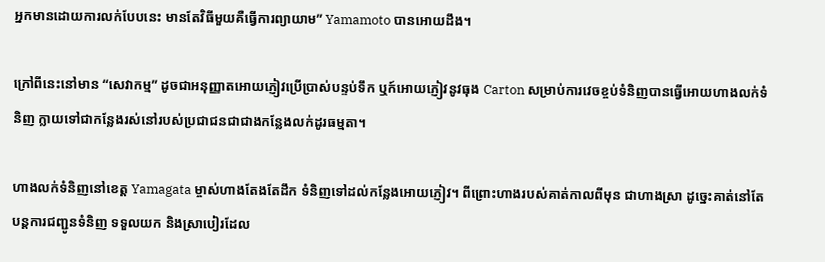អ្នកមានដោយការលក់បែបនេះ មានតែវិធីមួយគឺធ្វើការព្យាយាម” Yamamoto បានអោយដឹង។

ក្រៅពីនេះនៅមាន “សេវាកម្ម” ដូចជាអនុញ្ញាតអោយភ្ញៀវប្រើប្រាស់បន្ទប់ទឹក ឬក៍អោយភ្ញៀវនូវធុង Carton សម្រាប់ការវេចខ្ចប់ទំនិញបានធ្វើអោយហាងលក់ទំនិញ ក្លាយទៅជាកន្លែងរស់នៅរបស់ប្រជាជនជាជាងកន្លែងលក់ដូរធម្មតា។

ហាងលក់ទំនិញនៅខេត្ត Yamagata ម្ចាស់ហាងតែងតែដឹក ទំនិញទៅដល់កន្លែងអោយភ្ញៀវ។ ពីព្រោះហាងរបស់គាត់កាលពីមុន ជាហាងស្រា ដូច្នេះគាត់នៅតែបន្តការជញ្ជូនទំនិញ ទទួលយក និងស្រាបៀរដែល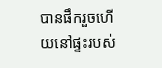បានផឹករួចហើយនៅផ្ទះរបស់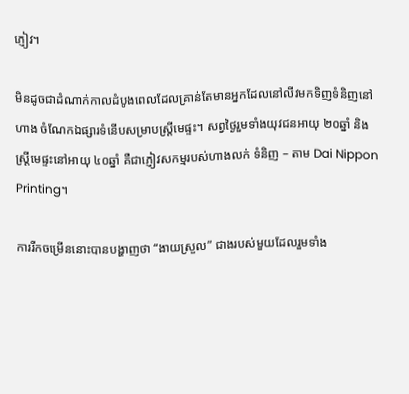ភ្ញៀវ។

មិនដូចជាដំណាក់កាលដំបូងពេលដែលគ្រាន់តែមានអ្នកដែលនៅលីវមកទិញទំនិញនៅហាង ចំណែកឯផ្សារទំនើបសម្រាបស្រ្តីមេផ្ទះ។ សព្វថ្ងៃរួមទាំងយុវជនអាយុ ២០ឆ្នាំ និងស្រ្តីមេផ្ទះនៅអាយុ ៤០ឆ្នាំ គឺជាភ្ញៀវសកម្មរបស់ហាងលក់ ទំនិញ – តាម Dai Nippon Printing។

ការរីកចម្រើននោះបានបង្ហាញថា “ងាយស្រួល” ជាងរបស់មួយដែលរួមទាំង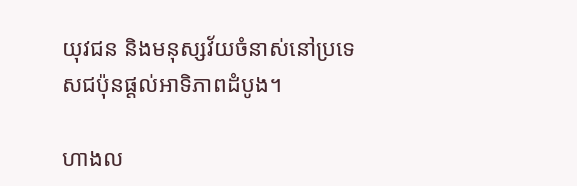យុវជន និងមនុស្សវ័យចំនាស់នៅប្រទេសជប៉ុនផ្តល់អាទិភាពដំបូង។

ហាងល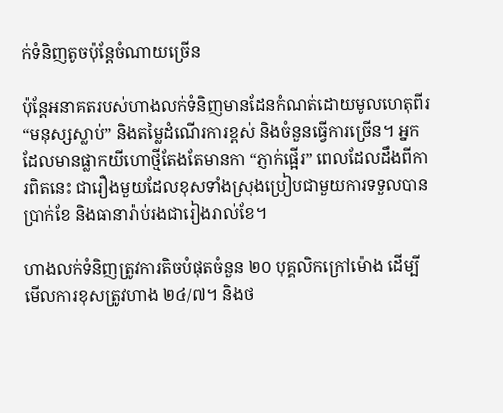ក់ទំនិញតូចប៉ុន្តែចំណាយច្រើន

ប៉ុន្តែអនាគតរបស់ហាងលក់ទំនិញមានដែនកំណត់ដោយមូលហេតុពីរ “មនុស្សស្លាប់” និងតម្លៃដំណើរការខ្ពស់ និងចំនួនធ្វើការច្រើន។ អ្នកដែលមានផ្លាកយីហោថ្មីតែងតែមានកា “ភ្ញាក់ផ្អើរ” ពេលដែលដឹងពីការពិតនេះ ជារឿងមួយដែលខុសទាំងស្រុងប្រៀបជាមួយការទទួលបានប្រាក់ខែ និងធានារ៉ាប់រងជារៀងរាល់ខែ។

ហាងលក់ទំនិញត្រូវការតិចបំផុតចំនួន ២០ បុគ្គលិកក្រៅម៉ោង ដើម្បីមើលការខុសត្រូវហាង ២៤/៧។ និងថ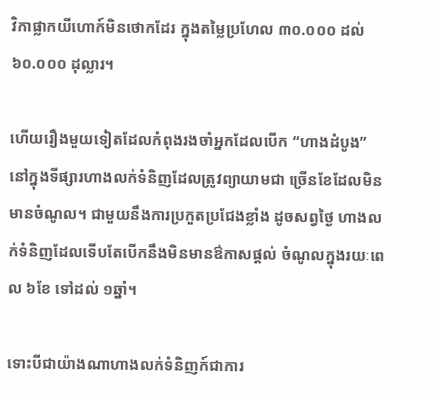វិកាផ្លាកយីហោក៍មិនថោកដែរ ក្នុងតម្លៃប្រហែល ៣០.០០០ ដល់ ៦០.០០០ ដុល្លារ។

ហើយរឿងមួយទៀតដែលកំពុងរងចាំអ្នកដែលបើក “ហាងដំបូង” នៅក្នុងទីផ្សារហាងលក់ទំនិញដែលត្រូវព្យាយាមជា ច្រើនខែដែលមិនមានចំណូល។ ជាមួយនឹងការប្រកួតប្រជែងខ្លាំង ដូចសព្វថ្ងៃ ហាងលក់ទំនិញដែលទើបតែបើកនឹងមិនមានឳកាសផ្តល់ ចំណូលក្នុងរយៈពេល ៦ខែ ទៅដល់ ១ឆ្នាំ។

ទោះបីជាយ៉ាងណាហាងលក់ទំនិញក៍ជាការ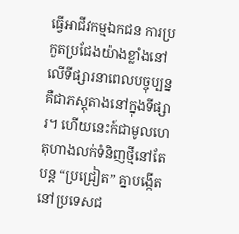ធ្វើអាជីវកម្មឯកជន ការប្រកួតប្រជែងយ៉ាងខ្លាំងនៅលើទីផ្សារនាពេលបច្ចុប្បន្នគឺជាភស្តុតាងនៅក្នុងទីផ្សារ។ ហើយនេះក៍ជាមូលហេតុហាងលក់ទំនិញថ្មីនៅតែ បន្ត “ប្រជ្រៀត” គ្នាបង្កើតនៅប្រទេសជ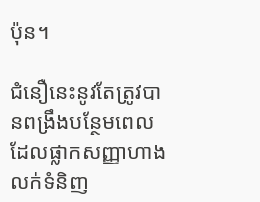ប៉ុន។

ជំនឿនេះនូវតែត្រូវបានពង្រឹងបន្ថែមពេលដែលផ្លាកសញ្ញាហាងលក់ទំនិញ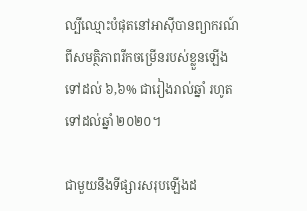ល្បីឈ្មោះបំផុតនៅអាសុីបានព្យាករណ៍ពីសមត្ថិភាពរីកចម្រើនរបស់ខ្លួនឡើងទៅដល់ ៦,៦% ជារៀងរាល់ឆ្នាំ រហូតទៅដល់ឆ្នាំ ២០២០។

ជាមួយនឹងទីផ្សារសរុបឡើងដ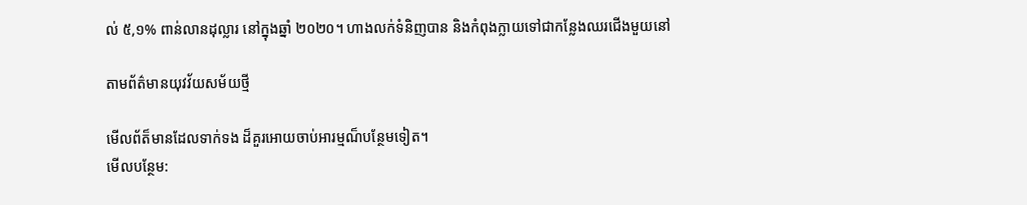ល់ ៥,១% ពាន់លានដុល្លារ នៅក្នុងឆ្នាំ ២០២០។ ហាងលក់ទំនិញបាន និងកំពុងក្លាយទៅជាកន្លែងឈរជើងមួយនៅ

តាមព័ត៌មានយុវវ័យសម័យថ្មី

មើលព័ត៏មានដែលទាក់ទង ដ៏គួរអោយចាប់អារម្មណ៏បន្ថែមទៀត។
មើលបន្ថែម: